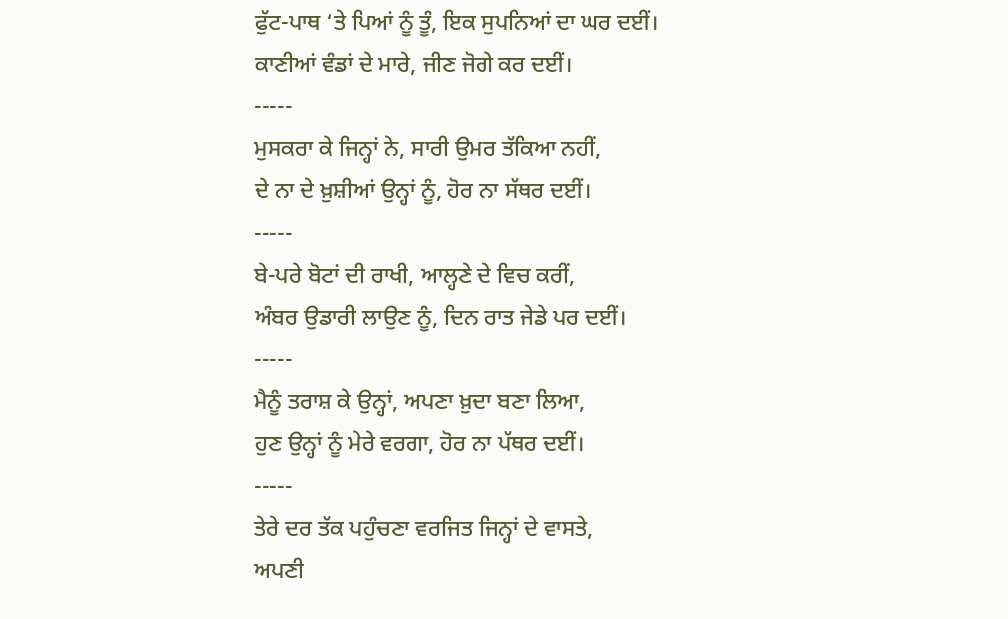ਫੁੱਟ-ਪਾਥ ‘ਤੇ ਪਿਆਂ ਨੂੰ ਤੂੰ, ਇਕ ਸੁਪਨਿਆਂ ਦਾ ਘਰ ਦਈਂ।
ਕਾਣੀਆਂ ਵੰਡਾਂ ਦੇ ਮਾਰੇ, ਜੀਣ ਜੋਗੇ ਕਰ ਦਈਂ।
-----
ਮੁਸਕਰਾ ਕੇ ਜਿਨ੍ਹਾਂ ਨੇ, ਸਾਰੀ ਉਮਰ ਤੱਕਿਆ ਨਹੀਂ,
ਦੇ ਨਾ ਦੇ ਖ਼ੁਸ਼ੀਆਂ ਉਨ੍ਹਾਂ ਨੂੰ, ਹੋਰ ਨਾ ਸੱਥਰ ਦਈਂ।
-----
ਬੇ-ਪਰੇ ਬੋਟਾਂ ਦੀ ਰਾਖੀ, ਆਲ੍ਹਣੇ ਦੇ ਵਿਚ ਕਰੀਂ,
ਅੰਬਰ ਉਡਾਰੀ ਲਾਉਣ ਨੂੰ, ਦਿਨ ਰਾਤ ਜੇਡੇ ਪਰ ਦਈਂ।
-----
ਮੈਨੂੰ ਤਰਾਸ਼ ਕੇ ਉਨ੍ਹਾਂ, ਅਪਣਾ ਖ਼ੁਦਾ ਬਣਾ ਲਿਆ,
ਹੁਣ ਉਨ੍ਹਾਂ ਨੂੰ ਮੇਰੇ ਵਰਗਾ, ਹੋਰ ਨਾ ਪੱਥਰ ਦਈਂ।
-----
ਤੇਰੇ ਦਰ ਤੱਕ ਪਹੁੰਚਣਾ ਵਰਜਿਤ ਜਿਨ੍ਹਾਂ ਦੇ ਵਾਸਤੇ,
ਅਪਣੀ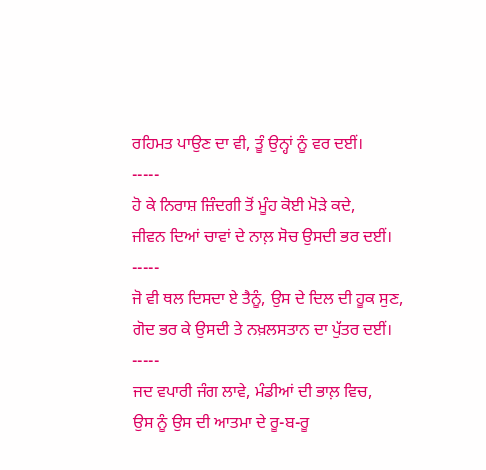ਰਹਿਮਤ ਪਾਉਣ ਦਾ ਵੀ, ਤੂੰ ਉਨ੍ਹਾਂ ਨੂੰ ਵਰ ਦਈਂ।
-----
ਹੋ ਕੇ ਨਿਰਾਸ਼ ਜ਼ਿੰਦਗੀ ਤੋਂ ਮੂੰਹ ਕੋਈ ਮੋੜੇ ਕਦੇ,
ਜੀਵਨ ਦਿਆਂ ਚਾਵਾਂ ਦੇ ਨਾਲ਼ ਸੋਚ ਉਸਦੀ ਭਰ ਦਈਂ।
-----
ਜੋ ਵੀ ਥਲ ਦਿਸਦਾ ਏ ਤੈਨੂੰ, ਉਸ ਦੇ ਦਿਲ ਦੀ ਹੂਕ ਸੁਣ,
ਗੋਦ ਭਰ ਕੇ ਉਸਦੀ ਤੇ ਨਖ਼ਲਸਤਾਨ ਦਾ ਪੁੱਤਰ ਦਈਂ।
-----
ਜਦ ਵਪਾਰੀ ਜੰਗ ਲਾਵੇ, ਮੰਡੀਆਂ ਦੀ ਭਾਲ਼ ਵਿਚ,
ਉਸ ਨੂੰ ਉਸ ਦੀ ਆਤਮਾ ਦੇ ਰੂ-ਬ-ਰੂ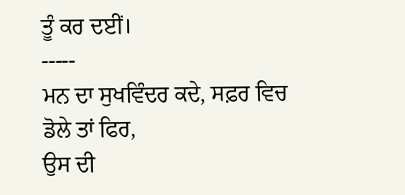ਤੂੰ ਕਰ ਦਈਂ।
-----
ਮਨ ਦਾ ਸੁਖਵਿੰਦਰ ਕਦੇ, ਸਫ਼ਰ ਵਿਚ ਡੋਲੇ ਤਾਂ ਫਿਰ,
ਉਸ ਦੀ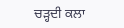ਚੜ੍ਹਦੀ ਕਲਾ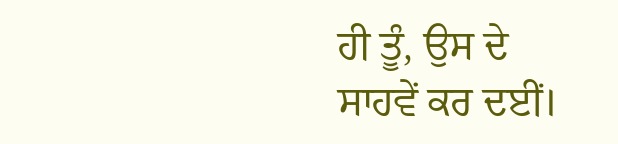ਹੀ ਤੂੰ, ਉਸ ਦੇ ਸਾਹਵੇਂ ਕਰ ਦਈਂ।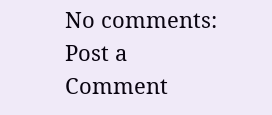No comments:
Post a Comment